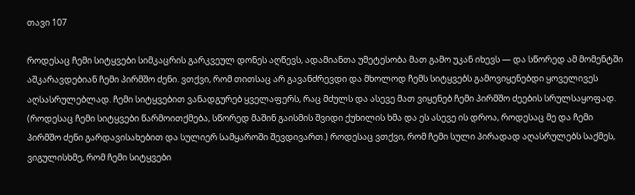თავი 107

როდესაც ჩემი სიტყვები სიმკაცრის გარკვეულ დონეს აღწევს, ადამიანთა უმეტესობა მათ გამო უკან იხევს — და სწორედ ამ მომენტში აშკარავდებიან ჩემი პირმშო ძენი. ვთქვი, რომ თითსაც არ გავანძრევდი და მხოლოდ ჩემს სიტყვებს გამოვიყენებდი ყოველივეს აღსასრულებლად. ჩემი სიტყვებით ვანადგურებ ყველაფერს, რაც მძულს და ასევე მათ ვიყენებ ჩემი პირმშო ძეების სრულსაყოფად. (როდესაც ჩემი სიტყვები წარმოითქმება, სწორედ მაშინ გაისმის შვიდი ქუხილის ხმა და ეს ასევე ის დროა, როდესაც მე და ჩემი პირმშო ძენი გარდავისახებით და სულიერ სამყაროში შევდივართ.) როდესაც ვთქვი, რომ ჩემი სული პირადად აღასრულებს საქმეს, ვიგულისხმე, რომ ჩემი სიტყვები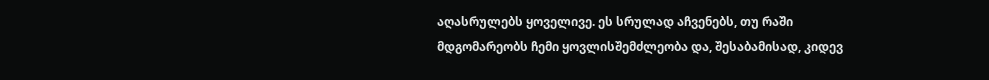აღასრულებს ყოველივე. ეს სრულად აჩვენებს, თუ რაში მდგომარეობს ჩემი ყოვლისშემძლეობა და, შესაბამისად, კიდევ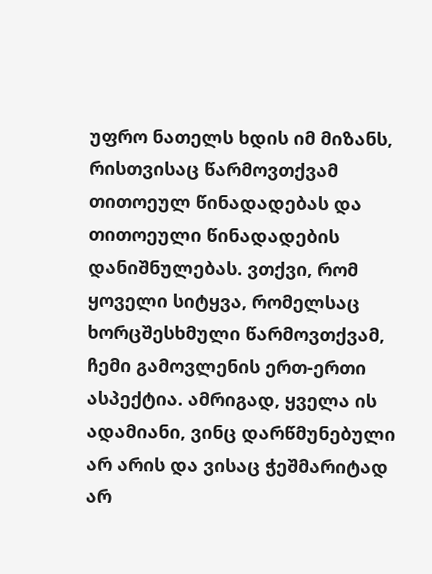უფრო ნათელს ხდის იმ მიზანს, რისთვისაც წარმოვთქვამ თითოეულ წინადადებას და თითოეული წინადადების დანიშნულებას. ვთქვი, რომ ყოველი სიტყვა, რომელსაც ხორცშესხმული წარმოვთქვამ, ჩემი გამოვლენის ერთ-ერთი ასპექტია. ამრიგად, ყველა ის ადამიანი, ვინც დარწმუნებული არ არის და ვისაც ჭეშმარიტად არ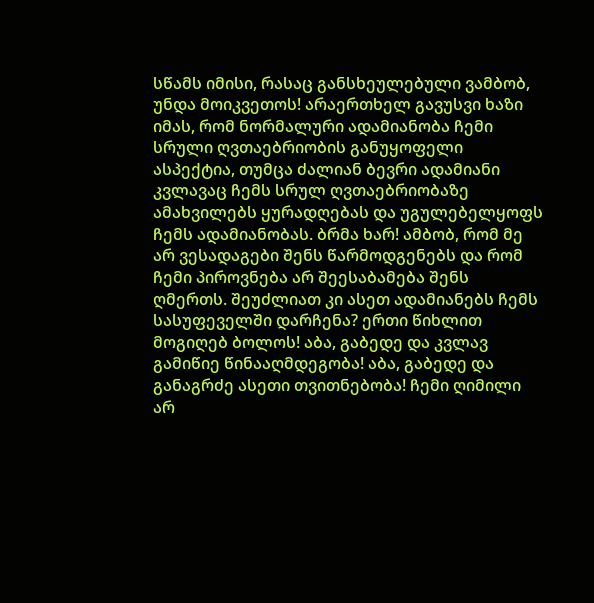სწამს იმისი, რასაც განსხეულებული ვამბობ, უნდა მოიკვეთოს! არაერთხელ გავუსვი ხაზი იმას, რომ ნორმალური ადამიანობა ჩემი სრული ღვთაებრიობის განუყოფელი ასპექტია, თუმცა ძალიან ბევრი ადამიანი კვლავაც ჩემს სრულ ღვთაებრიობაზე ამახვილებს ყურადღებას და უგულებელყოფს ჩემს ადამიანობას. ბრმა ხარ! ამბობ, რომ მე არ ვესადაგები შენს წარმოდგენებს და რომ ჩემი პიროვნება არ შეესაბამება შენს ღმერთს. შეუძლიათ კი ასეთ ადამიანებს ჩემს სასუფეველში დარჩენა? ერთი წიხლით მოგიღებ ბოლოს! აბა, გაბედე და კვლავ გამიწიე წინააღმდეგობა! აბა, გაბედე და განაგრძე ასეთი თვითნებობა! ჩემი ღიმილი არ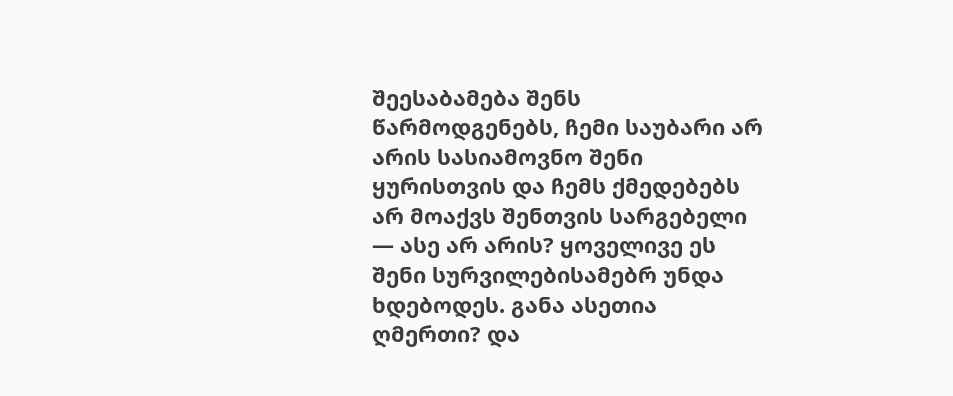შეესაბამება შენს წარმოდგენებს, ჩემი საუბარი არ არის სასიამოვნო შენი ყურისთვის და ჩემს ქმედებებს არ მოაქვს შენთვის სარგებელი — ასე არ არის? ყოველივე ეს შენი სურვილებისამებრ უნდა ხდებოდეს. განა ასეთია ღმერთი? და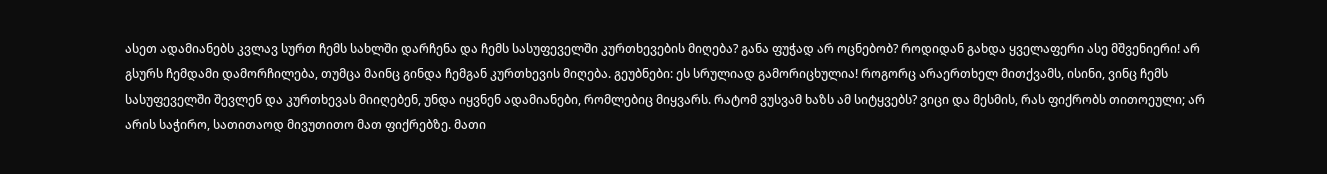ასეთ ადამიანებს კვლავ სურთ ჩემს სახლში დარჩენა და ჩემს სასუფეველში კურთხევების მიღება? განა ფუჭად არ ოცნებობ? როდიდან გახდა ყველაფერი ასე მშვენიერი! არ გსურს ჩემდამი დამორჩილება, თუმცა მაინც გინდა ჩემგან კურთხევის მიღება. გეუბნები: ეს სრულიად გამორიცხულია! როგორც არაერთხელ მითქვამს, ისინი, ვინც ჩემს სასუფეველში შევლენ და კურთხევას მიიღებენ, უნდა იყვნენ ადამიანები, რომლებიც მიყვარს. რატომ ვუსვამ ხაზს ამ სიტყვებს? ვიცი და მესმის, რას ფიქრობს თითოეული; არ არის საჭირო, სათითაოდ მივუთითო მათ ფიქრებზე. მათი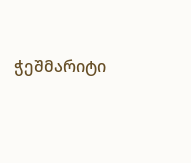ჭეშმარიტი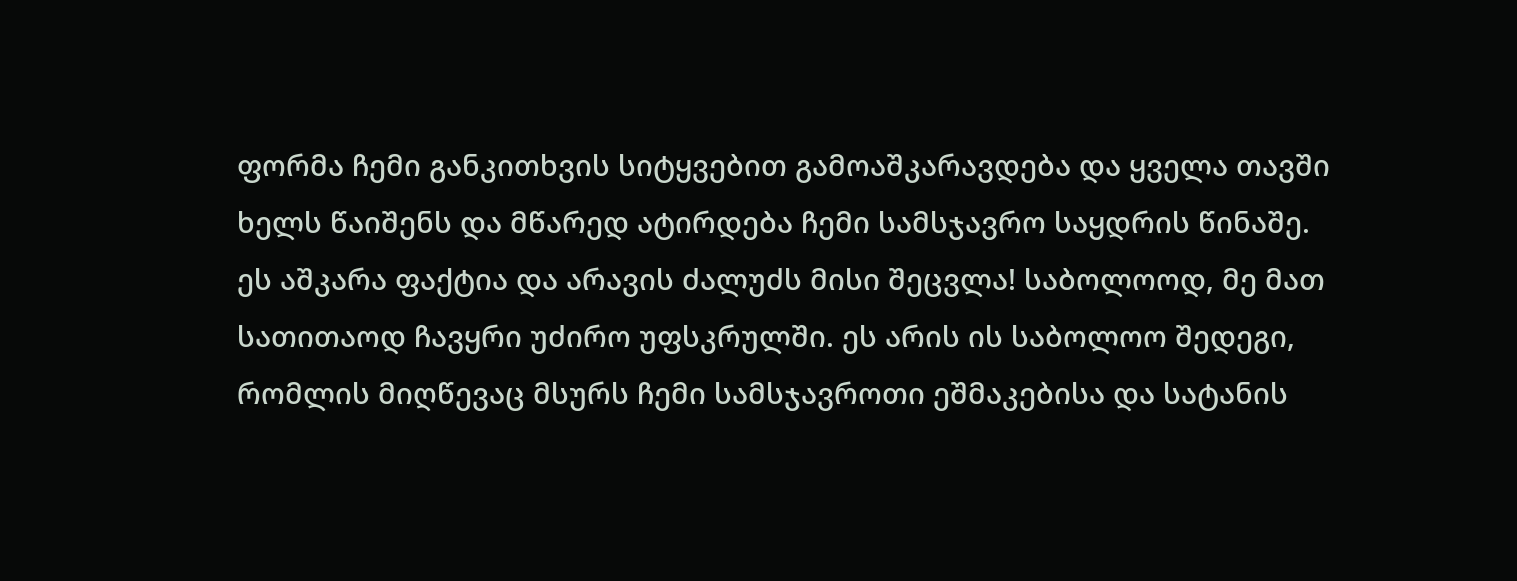ფორმა ჩემი განკითხვის სიტყვებით გამოაშკარავდება და ყველა თავში ხელს წაიშენს და მწარედ ატირდება ჩემი სამსჯავრო საყდრის წინაშე. ეს აშკარა ფაქტია და არავის ძალუძს მისი შეცვლა! საბოლოოდ, მე მათ სათითაოდ ჩავყრი უძირო უფსკრულში. ეს არის ის საბოლოო შედეგი, რომლის მიღწევაც მსურს ჩემი სამსჯავროთი ეშმაკებისა და სატანის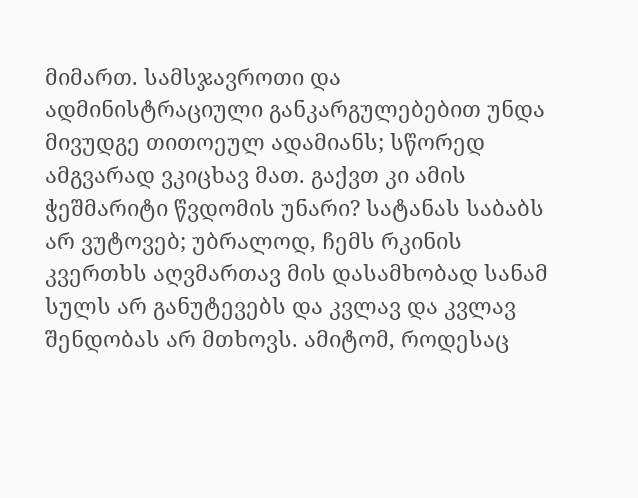მიმართ. სამსჯავროთი და ადმინისტრაციული განკარგულებებით უნდა მივუდგე თითოეულ ადამიანს; სწორედ ამგვარად ვკიცხავ მათ. გაქვთ კი ამის ჭეშმარიტი წვდომის უნარი? სატანას საბაბს არ ვუტოვებ; უბრალოდ, ჩემს რკინის კვერთხს აღვმართავ მის დასამხობად სანამ სულს არ განუტევებს და კვლავ და კვლავ შენდობას არ მთხოვს. ამიტომ, როდესაც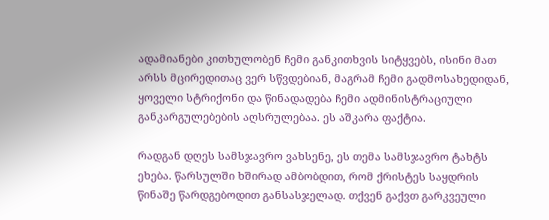ადამიანები კითხულობენ ჩემი განკითხვის სიტყვებს, ისინი მათ არსს მცირედითაც ვერ სწვდებიან, მაგრამ ჩემი გადმოსახედიდან, ყოველი სტრიქონი და წინადადება ჩემი ადმინისტრაციული განკარგულებების აღსრულებაა. ეს აშკარა ფაქტია.

რადგან დღეს სამსჯავრო ვახსენე, ეს თემა სამსჯავრო ტახტს ეხება. წარსულში ხშირად ამბობდით, რომ ქრისტეს საყდრის წინაშე წარდგებოდით განსასჯელად. თქვენ გაქვთ გარკვეული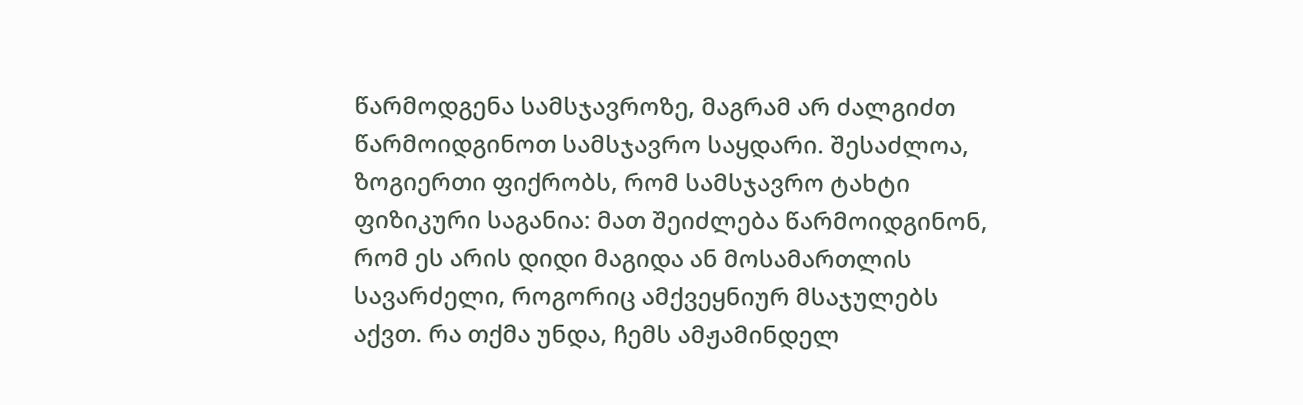წარმოდგენა სამსჯავროზე, მაგრამ არ ძალგიძთ წარმოიდგინოთ სამსჯავრო საყდარი. შესაძლოა, ზოგიერთი ფიქრობს, რომ სამსჯავრო ტახტი ფიზიკური საგანია: მათ შეიძლება წარმოიდგინონ, რომ ეს არის დიდი მაგიდა ან მოსამართლის სავარძელი, როგორიც ამქვეყნიურ მსაჯულებს აქვთ. რა თქმა უნდა, ჩემს ამჟამინდელ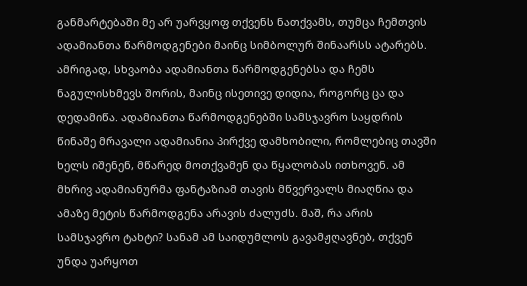განმარტებაში მე არ უარვყოფ თქვენს ნათქვამს, თუმცა ჩემთვის ადამიანთა წარმოდგენები მაინც სიმბოლურ შინაარსს ატარებს. ამრიგად, სხვაობა ადამიანთა წარმოდგენებსა და ჩემს ნაგულისხმევს შორის, მაინც ისეთივე დიდია, როგორც ცა და დედამიწა. ადამიანთა წარმოდგენებში სამსჯავრო საყდრის წინაშე მრავალი ადამიანია პირქვე დამხობილი, რომლებიც თავში ხელს იშენენ, მწარედ მოთქვამენ და წყალობას ითხოვენ. ამ მხრივ ადამიანურმა ფანტაზიამ თავის მწვერვალს მიაღწია და ამაზე მეტის წარმოდგენა არავის ძალუძს. მაშ, რა არის სამსჯავრო ტახტი? სანამ ამ საიდუმლოს გავამჟღავნებ, თქვენ უნდა უარყოთ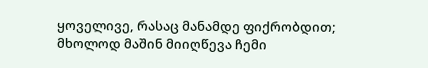ყოველივე, რასაც მანამდე ფიქრობდით; მხოლოდ მაშინ მიიღწევა ჩემი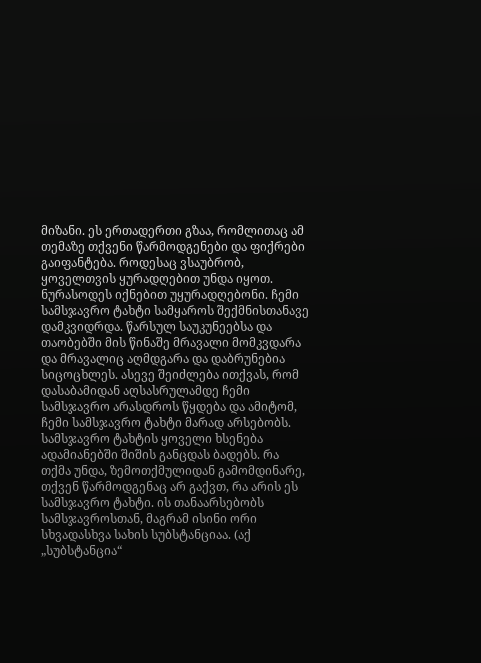მიზანი. ეს ერთადერთი გზაა, რომლითაც ამ თემაზე თქვენი წარმოდგენები და ფიქრები გაიფანტება. როდესაც ვსაუბრობ, ყოველთვის ყურადღებით უნდა იყოთ. ნურასოდეს იქნებით უყურადღებონი. ჩემი სამსჯავრო ტახტი სამყაროს შექმნისთანავე დამკვიდრდა. წარსულ საუკუნეებსა და თაობებში მის წინაშე მრავალი მომკვდარა და მრავალიც აღმდგარა და დაბრუნებია სიცოცხლეს. ასევე შეიძლება ითქვას, რომ დასაბამიდან აღსასრულამდე ჩემი სამსჯავრო არასდროს წყდება და ამიტომ, ჩემი სამსჯავრო ტახტი მარად არსებობს. სამსჯავრო ტახტის ყოველი ხსენება ადამიანებში შიშის განცდას ბადებს. რა თქმა უნდა, ზემოთქმულიდან გამომდინარე, თქვენ წარმოდგენაც არ გაქვთ, რა არის ეს სამსჯავრო ტახტი. ის თანაარსებობს სამსჯავროსთან, მაგრამ ისინი ორი სხვადასხვა სახის სუბსტანციაა. (აქ „სუბსტანცია“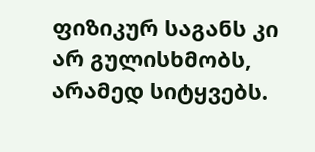ფიზიკურ საგანს კი არ გულისხმობს, არამედ სიტყვებს.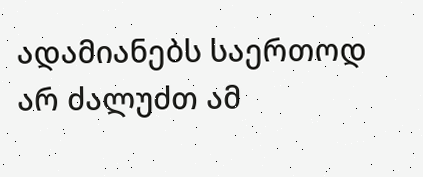ადამიანებს საერთოდ არ ძალუძთ ამ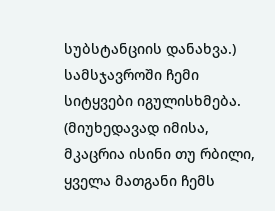სუბსტანციის დანახვა.) სამსჯავროში ჩემი სიტყვები იგულისხმება. (მიუხედავად იმისა, მკაცრია ისინი თუ რბილი, ყველა მათგანი ჩემს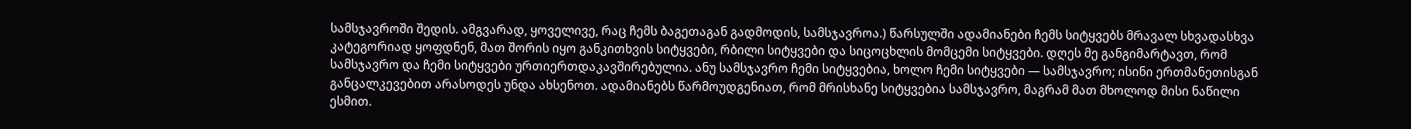სამსჯავროში შედის. ამგვარად, ყოველივე, რაც ჩემს ბაგეთაგან გადმოდის, სამსჯავროა.) წარსულში ადამიანები ჩემს სიტყვებს მრავალ სხვადასხვა კატეგორიად ყოფდნენ, მათ შორის იყო განკითხვის სიტყვები, რბილი სიტყვები და სიცოცხლის მომცემი სიტყვები. დღეს მე განგიმარტავთ, რომ სამსჯავრო და ჩემი სიტყვები ურთიერთდაკავშირებულია. ანუ სამსჯავრო ჩემი სიტყვებია, ხოლო ჩემი სიტყვები — სამსჯავრო; ისინი ერთმანეთისგან განცალკევებით არასოდეს უნდა ახსენოთ. ადამიანებს წარმოუდგენიათ, რომ მრისხანე სიტყვებია სამსჯავრო, მაგრამ მათ მხოლოდ მისი ნაწილი ესმით.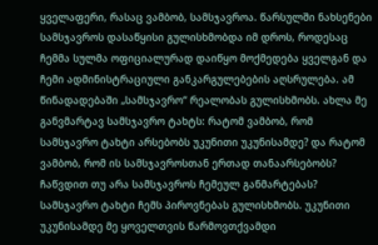ყველაფერი, რასაც ვამბობ, სამსჯავროა. წარსულში ნახსენები სამსჯავროს დასაწყისი გულისხმობდა იმ დროს, როდესაც ჩემმა სულმა ოფიციალურად დაიწყო მოქმედება ყველგან და ჩემი ადმინისტრაციული განკარგულებების აღსრულება. ამ წინადადებაში „სამსჯავრო“ რეალობას გულისხმობს. ახლა მე განვმარტავ სამსჯავრო ტახტს: რატომ ვამბობ, რომ სამსჯავრო ტახტი არსებობს უკუნითი უკუნისამდე? და რატომ ვამბობ, რომ ის სამსჯავროსთან ერთად თანაარსებობს? ჩაწვდით თუ არა სამსჯავროს ჩემეულ განმარტებას? სამსჯავრო ტახტი ჩემს პიროვნებას გულისხმობს. უკუნითი უკუნისამდე მე ყოველთვის წარმოვთქვამდი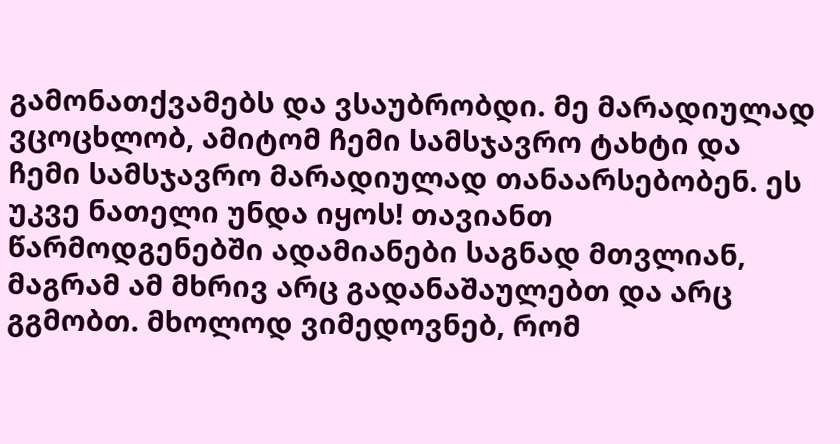გამონათქვამებს და ვსაუბრობდი. მე მარადიულად ვცოცხლობ, ამიტომ ჩემი სამსჯავრო ტახტი და ჩემი სამსჯავრო მარადიულად თანაარსებობენ. ეს უკვე ნათელი უნდა იყოს! თავიანთ წარმოდგენებში ადამიანები საგნად მთვლიან, მაგრამ ამ მხრივ არც გადანაშაულებთ და არც გგმობთ. მხოლოდ ვიმედოვნებ, რომ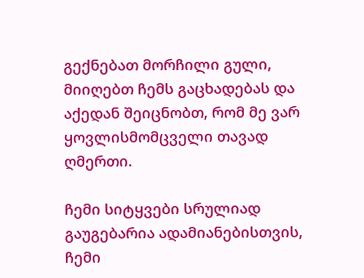გექნებათ მორჩილი გული, მიიღებთ ჩემს გაცხადებას და აქედან შეიცნობთ, რომ მე ვარ ყოვლისმომცველი თავად ღმერთი.

ჩემი სიტყვები სრულიად გაუგებარია ადამიანებისთვის, ჩემი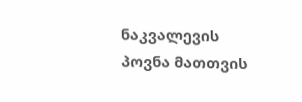ნაკვალევის პოვნა მათთვის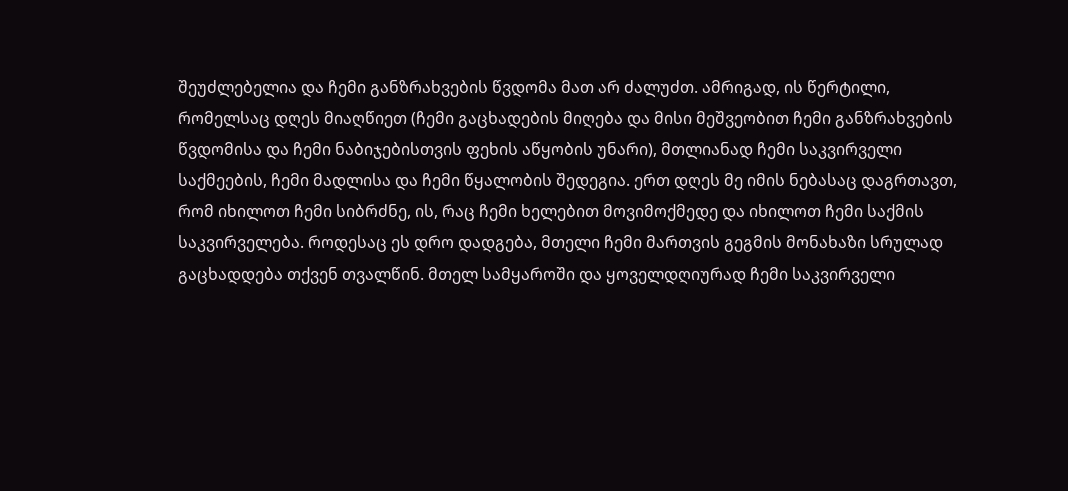შეუძლებელია და ჩემი განზრახვების წვდომა მათ არ ძალუძთ. ამრიგად, ის წერტილი, რომელსაც დღეს მიაღწიეთ (ჩემი გაცხადების მიღება და მისი მეშვეობით ჩემი განზრახვების წვდომისა და ჩემი ნაბიჯებისთვის ფეხის აწყობის უნარი), მთლიანად ჩემი საკვირველი საქმეების, ჩემი მადლისა და ჩემი წყალობის შედეგია. ერთ დღეს მე იმის ნებასაც დაგრთავთ, რომ იხილოთ ჩემი სიბრძნე, ის, რაც ჩემი ხელებით მოვიმოქმედე და იხილოთ ჩემი საქმის საკვირველება. როდესაც ეს დრო დადგება, მთელი ჩემი მართვის გეგმის მონახაზი სრულად გაცხადდება თქვენ თვალწინ. მთელ სამყაროში და ყოველდღიურად ჩემი საკვირველი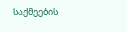საქმეების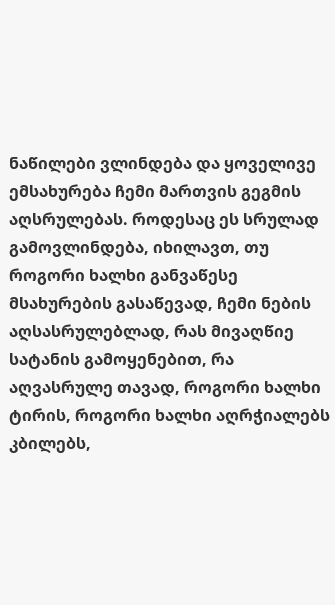ნაწილები ვლინდება და ყოველივე ემსახურება ჩემი მართვის გეგმის აღსრულებას. როდესაც ეს სრულად გამოვლინდება, იხილავთ, თუ როგორი ხალხი განვაწესე მსახურების გასაწევად, ჩემი ნების აღსასრულებლად, რას მივაღწიე სატანის გამოყენებით, რა აღვასრულე თავად, როგორი ხალხი ტირის, როგორი ხალხი აღრჭიალებს კბილებს,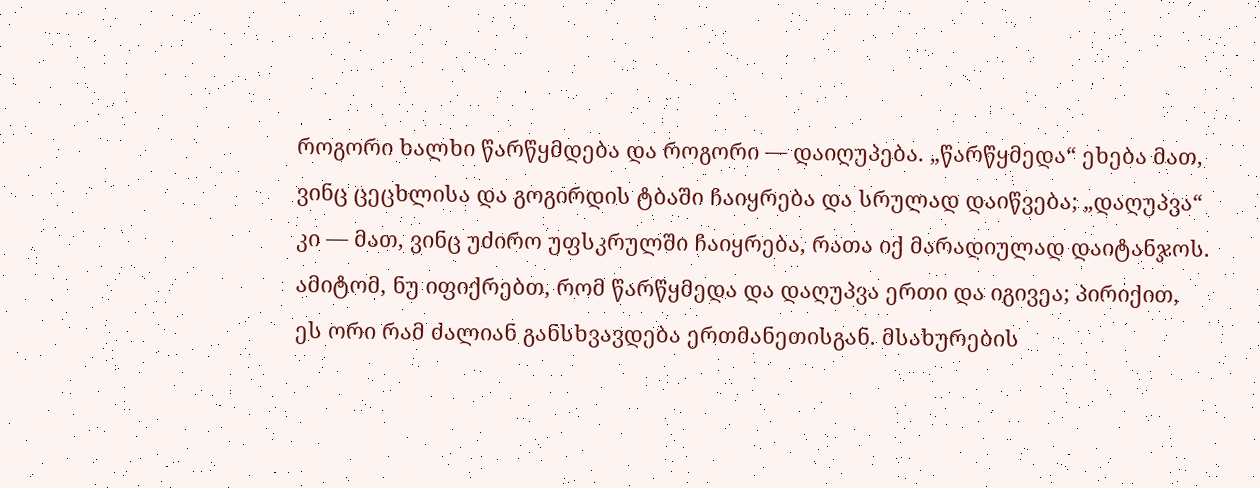როგორი ხალხი წარწყმდება და როგორი — დაიღუპება. „წარწყმედა“ ეხება მათ, ვინც ცეცხლისა და გოგირდის ტბაში ჩაიყრება და სრულად დაიწვება; „დაღუპვა“ კი — მათ, ვინც უძირო უფსკრულში ჩაიყრება, რათა იქ მარადიულად დაიტანჯოს. ამიტომ, ნუ იფიქრებთ, რომ წარწყმედა და დაღუპვა ერთი და იგივეა; პირიქით, ეს ორი რამ ძალიან განსხვავდება ერთმანეთისგან. მსახურების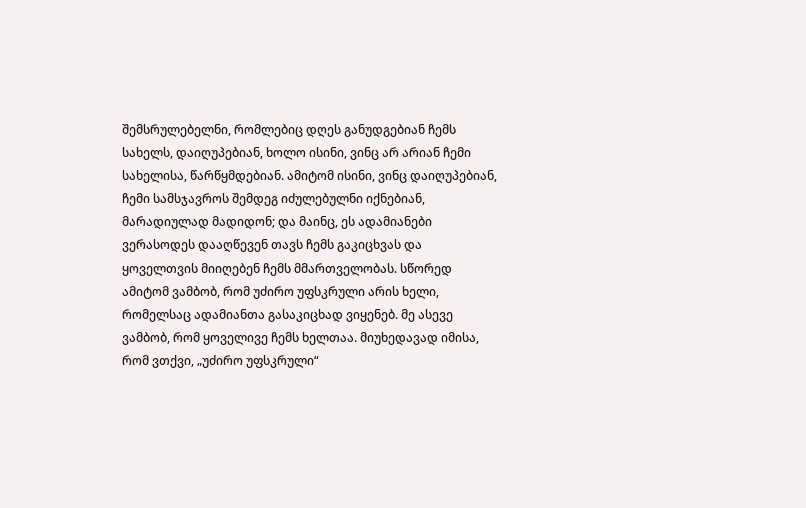შემსრულებელნი, რომლებიც დღეს განუდგებიან ჩემს სახელს, დაიღუპებიან, ხოლო ისინი, ვინც არ არიან ჩემი სახელისა, წარწყმდებიან. ამიტომ ისინი, ვინც დაიღუპებიან, ჩემი სამსჯავროს შემდეგ იძულებულნი იქნებიან, მარადიულად მადიდონ; და მაინც, ეს ადამიანები ვერასოდეს დააღწევენ თავს ჩემს გაკიცხვას და ყოველთვის მიიღებენ ჩემს მმართველობას. სწორედ ამიტომ ვამბობ, რომ უძირო უფსკრული არის ხელი, რომელსაც ადამიანთა გასაკიცხად ვიყენებ. მე ასევე ვამბობ, რომ ყოველივე ჩემს ხელთაა. მიუხედავად იმისა, რომ ვთქვი, „უძირო უფსკრული“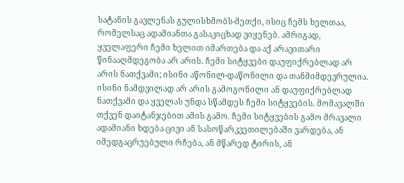სატანის გავლენას გულისხმობს-მეთქი, ისიც ჩემს ხელთაა, რომელსაც ადამიანთა გასაკიცხად ვიყენებ. ამრიგად, ყველაფერი ჩემი ხელით იმართება და აქ არავითარი წინააღმდეგობა არ არის. ჩემი სიტყვები დაუფიქრებლად არ არის ნათქვამი; ისინი აწონილ-დაწონილი და თანმიმდევრულია. ისინი ნამდვილად არ არის გამოგონილი ან დაუფიქრებლად ნათქვამი და ყველას უნდა სწამდეს ჩემი სიტყვების. მომავალში თქვენ დაიტანჯებით ამის გამო. ჩემი სიტყვების გამო მრავალი ადამიანი ხდება ცივი ან სასოწარკვეთილებაში ვარდება, ან იმედგაცრუებული რჩება, ან მწარედ ტირის, ან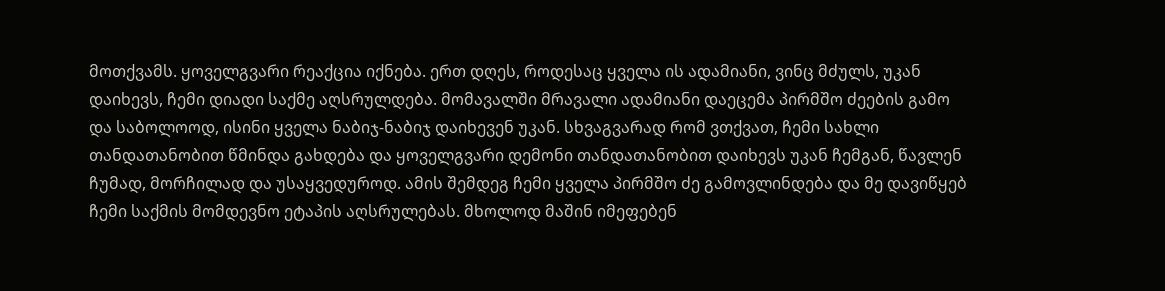მოთქვამს. ყოველგვარი რეაქცია იქნება. ერთ დღეს, როდესაც ყველა ის ადამიანი, ვინც მძულს, უკან დაიხევს, ჩემი დიადი საქმე აღსრულდება. მომავალში მრავალი ადამიანი დაეცემა პირმშო ძეების გამო და საბოლოოდ, ისინი ყველა ნაბიჯ-ნაბიჯ დაიხევენ უკან. სხვაგვარად რომ ვთქვათ, ჩემი სახლი თანდათანობით წმინდა გახდება და ყოველგვარი დემონი თანდათანობით დაიხევს უკან ჩემგან, წავლენ ჩუმად, მორჩილად და უსაყვედუროდ. ამის შემდეგ ჩემი ყველა პირმშო ძე გამოვლინდება და მე დავიწყებ ჩემი საქმის მომდევნო ეტაპის აღსრულებას. მხოლოდ მაშინ იმეფებენ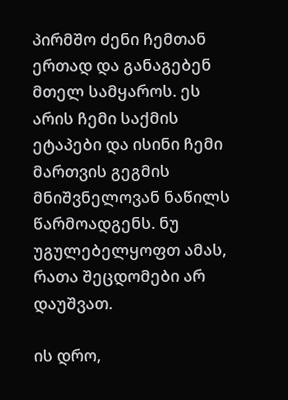პირმშო ძენი ჩემთან ერთად და განაგებენ მთელ სამყაროს. ეს არის ჩემი საქმის ეტაპები და ისინი ჩემი მართვის გეგმის მნიშვნელოვან ნაწილს წარმოადგენს. ნუ უგულებელყოფთ ამას, რათა შეცდომები არ დაუშვათ.

ის დრო,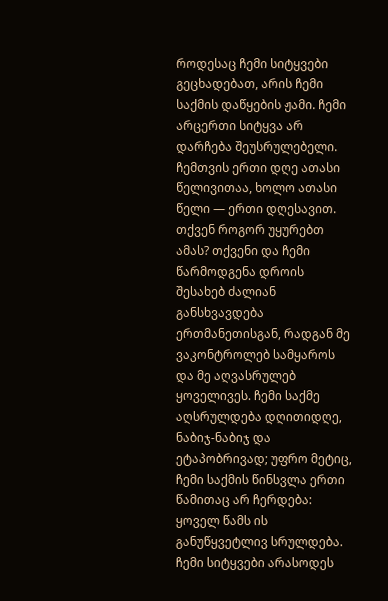როდესაც ჩემი სიტყვები გეცხადებათ, არის ჩემი საქმის დაწყების ჟამი. ჩემი არცერთი სიტყვა არ დარჩება შეუსრულებელი. ჩემთვის ერთი დღე ათასი წელივითაა, ხოლო ათასი წელი — ერთი დღესავით. თქვენ როგორ უყურებთ ამას? თქვენი და ჩემი წარმოდგენა დროის შესახებ ძალიან განსხვავდება ერთმანეთისგან, რადგან მე ვაკონტროლებ სამყაროს და მე აღვასრულებ ყოველივეს. ჩემი საქმე აღსრულდება დღითიდღე, ნაბიჯ-ნაბიჯ და ეტაპობრივად; უფრო მეტიც, ჩემი საქმის წინსვლა ერთი წამითაც არ ჩერდება: ყოველ წამს ის განუწყვეტლივ სრულდება. ჩემი სიტყვები არასოდეს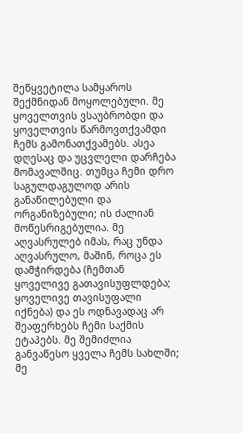შეწყვეტილა სამყაროს შექმნიდან მოყოლებული. მე ყოველთვის ვსაუბრობდი და ყოველთვის წარმოვთქვამდი ჩემს გამონათქვამებს. ასეა დღესაც და უცვლელი დარჩება მომავალშიც. თუმცა ჩემი დრო საგულდაგულოდ არის განაწილებული და ორგანიზებული; ის ძალიან მოწესრიგებულია. მე აღვასრულებ იმას, რაც უნდა აღვასრულო, მაშინ, როცა ეს დამჭირდება (ჩემთან ყოველივე გათავისუფლდება; ყოველივე თავისუფალი იქნება) და ეს ოდნავადაც არ შეაფერხებს ჩემი საქმის ეტაპებს. მე შემიძლია განვაწესო ყველა ჩემს სახლში; მე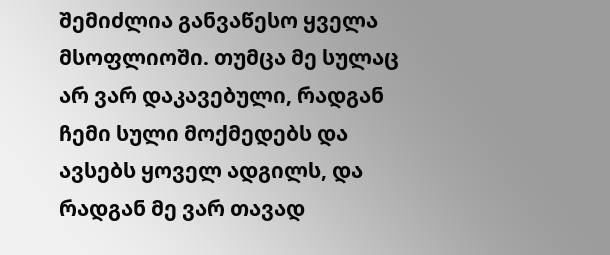შემიძლია განვაწესო ყველა მსოფლიოში. თუმცა მე სულაც არ ვარ დაკავებული, რადგან ჩემი სული მოქმედებს და ავსებს ყოველ ადგილს, და რადგან მე ვარ თავად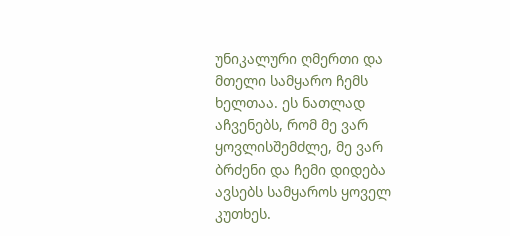უნიკალური ღმერთი და მთელი სამყარო ჩემს ხელთაა. ეს ნათლად აჩვენებს, რომ მე ვარ ყოვლისშემძლე, მე ვარ ბრძენი და ჩემი დიდება ავსებს სამყაროს ყოველ კუთხეს.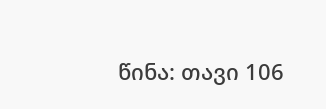წინა: თავი 106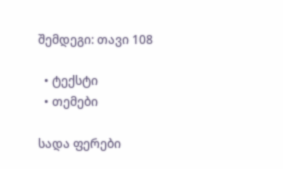შემდეგი: თავი 108

  • ტექსტი
  • თემები

სადა ფერები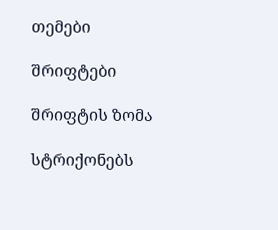თემები

შრიფტები

შრიფტის ზომა

სტრიქონებს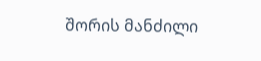შორის მანძილი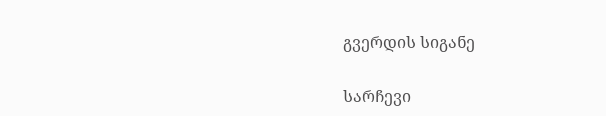გვერდის სიგანე

სარჩევი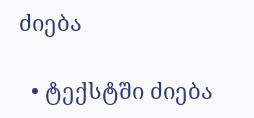ძიება

  • ტექსტში ძიება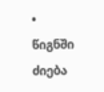• წიგნში ძიება